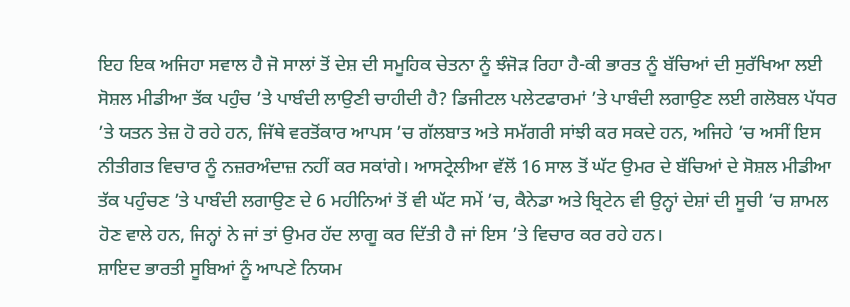ਇਹ ਇਕ ਅਜਿਹਾ ਸਵਾਲ ਹੈ ਜੋ ਸਾਲਾਂ ਤੋਂ ਦੇਸ਼ ਦੀ ਸਮੂਹਿਕ ਚੇਤਨਾ ਨੂੰ ਝੰਜੋੜ ਰਿਹਾ ਹੈ-ਕੀ ਭਾਰਤ ਨੂੰ ਬੱਚਿਆਂ ਦੀ ਸੁਰੱਖਿਆ ਲਈ ਸੋਸ਼ਲ ਮੀਡੀਆ ਤੱਕ ਪਹੁੰਚ ’ਤੇ ਪਾਬੰਦੀ ਲਾਉਣੀ ਚਾਹੀਦੀ ਹੈ? ਡਿਜੀਟਲ ਪਲੇਟਫਾਰਮਾਂ ’ਤੇ ਪਾਬੰਦੀ ਲਗਾਉਣ ਲਈ ਗਲੋਬਲ ਪੱਧਰ ’ਤੇ ਯਤਨ ਤੇਜ਼ ਹੋ ਰਹੇ ਹਨ, ਜਿੱਥੇ ਵਰਤੋਂਕਾਰ ਆਪਸ ’ਚ ਗੱਲਬਾਤ ਅਤੇ ਸਮੱਗਰੀ ਸਾਂਝੀ ਕਰ ਸਕਦੇ ਹਨ, ਅਜਿਹੇ ’ਚ ਅਸੀਂ ਇਸ ਨੀਤੀਗਤ ਵਿਚਾਰ ਨੂੰ ਨਜ਼ਰਅੰਦਾਜ਼ ਨਹੀਂ ਕਰ ਸਕਾਂਗੇ। ਆਸਟ੍ਰੇਲੀਆ ਵੱਲੋਂ 16 ਸਾਲ ਤੋਂ ਘੱਟ ਉਮਰ ਦੇ ਬੱਚਿਆਂ ਦੇ ਸੋਸ਼ਲ ਮੀਡੀਆ ਤੱਕ ਪਹੁੰਚਣ ’ਤੇ ਪਾਬੰਦੀ ਲਗਾਉਣ ਦੇ 6 ਮਹੀਨਿਆਂ ਤੋਂ ਵੀ ਘੱਟ ਸਮੇਂ ’ਚ, ਕੈਨੇਡਾ ਅਤੇ ਬ੍ਰਿਟੇਨ ਵੀ ਉਨ੍ਹਾਂ ਦੇਸ਼ਾਂ ਦੀ ਸੂਚੀ ’ਚ ਸ਼ਾਮਲ ਹੋਣ ਵਾਲੇ ਹਨ, ਜਿਨ੍ਹਾਂ ਨੇ ਜਾਂ ਤਾਂ ਉਮਰ ਹੱਦ ਲਾਗੂ ਕਰ ਦਿੱਤੀ ਹੈ ਜਾਂ ਇਸ ’ਤੇ ਵਿਚਾਰ ਕਰ ਰਹੇ ਹਨ।
ਸ਼ਾਇਦ ਭਾਰਤੀ ਸੂਬਿਆਂ ਨੂੰ ਆਪਣੇ ਨਿਯਮ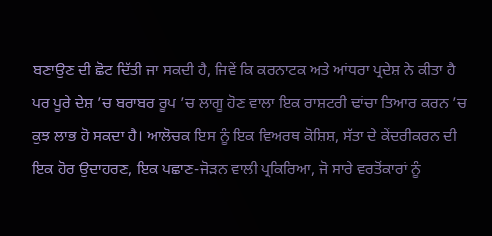ਬਣਾਉਣ ਦੀ ਛੋਟ ਦਿੱਤੀ ਜਾ ਸਕਦੀ ਹੈ, ਜਿਵੇਂ ਕਿ ਕਰਨਾਟਕ ਅਤੇ ਆਂਧਰਾ ਪ੍ਰਦੇਸ਼ ਨੇ ਕੀਤਾ ਹੈ ਪਰ ਪੂਰੇ ਦੇਸ਼ ’ਚ ਬਰਾਬਰ ਰੂਪ ’ਚ ਲਾਗੂ ਹੋਣ ਵਾਲਾ ਇਕ ਰਾਸ਼ਟਰੀ ਢਾਂਚਾ ਤਿਆਰ ਕਰਨ ’ਚ ਕੁਝ ਲਾਭ ਹੋ ਸਕਦਾ ਹੈ। ਆਲੋਚਕ ਇਸ ਨੂੰ ਇਕ ਵਿਅਰਥ ਕੋਸ਼ਿਸ਼, ਸੱਤਾ ਦੇ ਕੇਂਦਰੀਕਰਨ ਦੀ ਇਕ ਹੋਰ ਉਦਾਹਰਣ, ਇਕ ਪਛਾਣ-ਜੋੜਨ ਵਾਲੀ ਪ੍ਰਕਿਰਿਆ, ਜੋ ਸਾਰੇ ਵਰਤੋਂਕਾਰਾਂ ਨੂੰ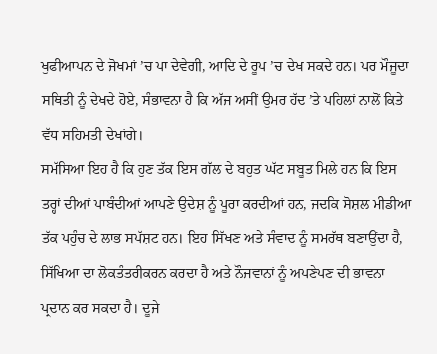ਖੁਫੀਆਪਨ ਦੇ ਜੋਖਮਾਂ ’ਚ ਪਾ ਦੇਵੇਗੀ, ਆਦਿ ਦੇ ਰੂਪ ’ਚ ਦੇਖ ਸਕਦੇ ਹਨ। ਪਰ ਮੌਜੂਦਾ ਸਥਿਤੀ ਨੂੰ ਦੇਖਦੇ ਹੋਏ, ਸੰਭਾਵਨਾ ਹੈ ਕਿ ਅੱਜ ਅਸੀਂ ਉਮਰ ਹੱਦ ’ਤੇ ਪਹਿਲਾਂ ਨਾਲੋਂ ਕਿਤੇ ਵੱਧ ਸਹਿਮਤੀ ਦੇਖਾਂਗੇ।
ਸਮੱਸਿਆ ਇਹ ਹੈ ਕਿ ਹੁਣ ਤੱਕ ਇਸ ਗੱਲ ਦੇ ਬਹੁਤ ਘੱਟ ਸਬੂਤ ਮਿਲੇ ਹਨ ਕਿ ਇਸ ਤਰ੍ਹਾਂ ਦੀਆਂ ਪਾਬੰਦੀਆਂ ਆਪਣੇ ਉਦੇਸ਼ ਨੂੰ ਪੂਰਾ ਕਰਦੀਆਂ ਹਨ, ਜਦਕਿ ਸੋਸ਼ਲ ਮੀਡੀਆ ਤੱਕ ਪਹੁੰਚ ਦੇ ਲਾਭ ਸਪੱਸ਼ਟ ਹਨ। ਇਹ ਸਿੱਖਣ ਅਤੇ ਸੰਵਾਦ ਨੂੰ ਸਮਰੱਥ ਬਣਾਉਂਦਾ ਹੈ, ਸਿੱਖਿਆ ਦਾ ਲੋਕਤੰਤਰੀਕਰਨ ਕਰਦਾ ਹੈ ਅਤੇ ਨੌਜਵਾਨਾਂ ਨੂੰ ਅਪਣੇਪਣ ਦੀ ਭਾਵਨਾ ਪ੍ਰਦਾਨ ਕਰ ਸਕਦਾ ਹੈ। ਦੂਜੇ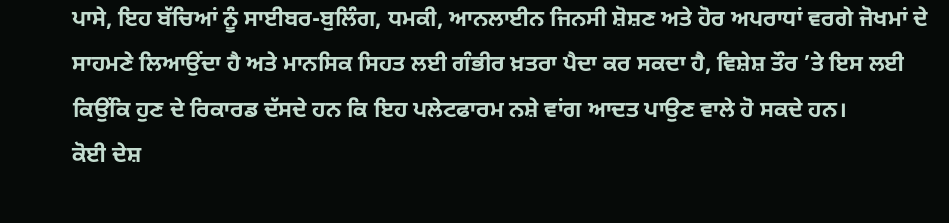ਪਾਸੇ, ਇਹ ਬੱਚਿਆਂ ਨੂੰ ਸਾਈਬਰ-ਬੁਲਿੰਗ, ਧਮਕੀ, ਆਨਲਾਈਨ ਜਿਨਸੀ ਸ਼ੋਸ਼ਣ ਅਤੇ ਹੋਰ ਅਪਰਾਧਾਂ ਵਰਗੇ ਜੋਖਮਾਂ ਦੇ ਸਾਹਮਣੇ ਲਿਆਉਂਦਾ ਹੈ ਅਤੇ ਮਾਨਸਿਕ ਸਿਹਤ ਲਈ ਗੰਭੀਰ ਖ਼ਤਰਾ ਪੈਦਾ ਕਰ ਸਕਦਾ ਹੈ, ਵਿਸ਼ੇਸ਼ ਤੌਰ ’ਤੇ ਇਸ ਲਈ ਕਿਉਂਕਿ ਹੁਣ ਦੇ ਰਿਕਾਰਡ ਦੱਸਦੇ ਹਨ ਕਿ ਇਹ ਪਲੇਟਫਾਰਮ ਨਸ਼ੇ ਵਾਂਗ ਆਦਤ ਪਾਉਣ ਵਾਲੇ ਹੋ ਸਕਦੇ ਹਨ।
ਕੋਈ ਦੇਸ਼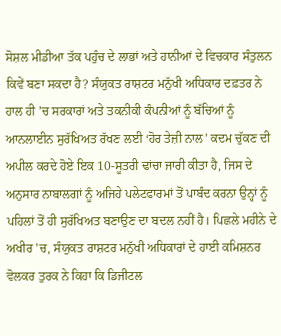ਸੋਸ਼ਲ ਮੀਡੀਆ ਤੱਕ ਪਹੁੰਚ ਦੇ ਲਾਭਾਂ ਅਤੇ ਹਾਨੀਆਂ ਦੇ ਵਿਚਕਾਰ ਸੰਤੁਲਨ ਕਿਵੇਂ ਬਣਾ ਸਕਦਾ ਹੈ? ਸੰਯੁਕਤ ਰਾਸ਼ਟਰ ਮਨੁੱਖੀ ਅਧਿਕਾਰ ਦਫ਼ਤਰ ਨੇ ਹਾਲ ਹੀ ’ਚ ਸਰਕਾਰਾਂ ਅਤੇ ਤਕਨੀਕੀ ਕੰਪਨੀਆਂ ਨੂੰ ਬੱਚਿਆਂ ਨੂੰ ਆਨਲਾਈਨ ਸੁਰੱਖਿਅਤ ਰੱਖਣ ਲਈ ‘ਹੋਰ ਤੇਜ਼ੀ ਨਾਲ’ ਕਦਮ ਚੁੱਕਣ ਦੀ ਅਪੀਲ ਕਰਦੇ ਹੋਏ ਇਕ 10-ਸੂਤਰੀ ਢਾਂਚਾ ਜਾਰੀ ਕੀਤਾ ਹੈ, ਜਿਸ ਦੇ ਅਨੁਸਾਰ ਨਾਬਾਲਗਾਂ ਨੂੰ ਅਜਿਹੇ ਪਲੇਟਫਾਰਮਾਂ ਤੋਂ ਪਾਬੰਦ ਕਰਨਾ ਉਨ੍ਹਾਂ ਨੂੰ ਪਹਿਲਾਂ ਤੋਂ ਹੀ ਸੁਰੱਖਿਅਤ ਬਣਾਉਣ ਦਾ ਬਦਲ ਨਹੀਂ ਹੈ। ਪਿਛਲੇ ਮਹੀਨੇ ਦੇ ਅਖੀਰ ’ਚ, ਸੰਯੁਕਤ ਰਾਸ਼ਟਰ ਮਨੁੱਖੀ ਅਧਿਕਾਰਾਂ ਦੇ ਹਾਈ ਕਮਿਸ਼ਨਰ ਵੋਲਕਰ ਤੁਰਕ ਨੇ ਕਿਹਾ ਕਿ ਡਿਜੀਟਲ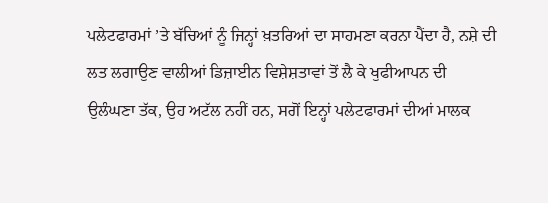ਪਲੇਟਫਾਰਮਾਂ ’ਤੇ ਬੱਚਿਆਂ ਨੂੰ ਜਿਨ੍ਹਾਂ ਖ਼ਤਰਿਆਂ ਦਾ ਸਾਹਮਣਾ ਕਰਨਾ ਪੈਂਦਾ ਹੈ, ਨਸ਼ੇ ਦੀ ਲਤ ਲਗਾਉਣ ਵਾਲੀਆਂ ਡਿਜ਼ਾਈਨ ਵਿਸ਼ੇਸ਼ਤਾਵਾਂ ਤੋਂ ਲੈ ਕੇ ਖੁਫੀਆਪਨ ਦੀ ਉਲੰਘਣਾ ਤੱਕ, ਉਹ ਅਟੱਲ ਨਹੀਂ ਹਨ, ਸਗੋਂ ਇਨ੍ਹਾਂ ਪਲੇਟਫਾਰਮਾਂ ਦੀਆਂ ਮਾਲਕ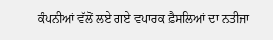ਕੰਪਨੀਆਂ ਵੱਲੋਂ ਲਏ ਗਏ ਵਪਾਰਕ ਫ਼ੈਸਲਿਆਂ ਦਾ ਨਤੀਜਾ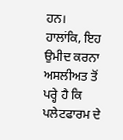ਹਨ।
ਹਾਲਾਂਕਿ, ਇਹ ਉਮੀਦ ਕਰਨਾ ਅਸਲੀਅਤ ਤੋਂ ਪਰ੍ਹੇ ਹੈ ਕਿ ਪਲੇਟਫਾਰਮ ਦੇ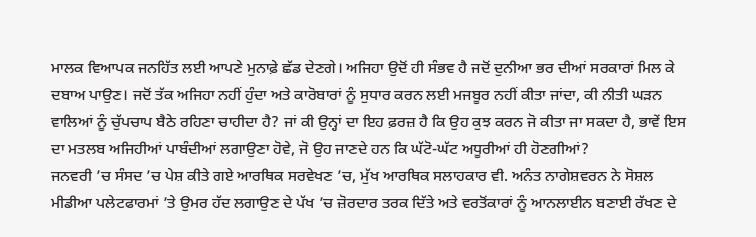ਮਾਲਕ ਵਿਆਪਕ ਜਨਹਿੱਤ ਲਈ ਆਪਣੇ ਮੁਨਾਫ਼ੇ ਛੱਡ ਦੇਣਗੇ। ਅਜਿਹਾ ਉਦੋਂ ਹੀ ਸੰਭਵ ਹੈ ਜਦੋਂ ਦੁਨੀਆ ਭਰ ਦੀਆਂ ਸਰਕਾਰਾਂ ਮਿਲ ਕੇ ਦਬਾਅ ਪਾਉਣ। ਜਦੋਂ ਤੱਕ ਅਜਿਹਾ ਨਹੀਂ ਹੁੰਦਾ ਅਤੇ ਕਾਰੋਬਾਰਾਂ ਨੂੰ ਸੁਧਾਰ ਕਰਨ ਲਈ ਮਜਬੂਰ ਨਹੀਂ ਕੀਤਾ ਜਾਂਦਾ, ਕੀ ਨੀਤੀ ਘੜਨ ਵਾਲਿਆਂ ਨੂੰ ਚੁੱਪਚਾਪ ਬੈਠੇ ਰਹਿਣਾ ਚਾਹੀਦਾ ਹੈ? ਜਾਂ ਕੀ ਉਨ੍ਹਾਂ ਦਾ ਇਹ ਫ਼ਰਜ਼ ਹੈ ਕਿ ਉਹ ਕੁਝ ਕਰਨ ਜੋ ਕੀਤਾ ਜਾ ਸਕਦਾ ਹੈ, ਭਾਵੇਂ ਇਸ ਦਾ ਮਤਲਬ ਅਜਿਹੀਆਂ ਪਾਬੰਦੀਆਂ ਲਗਾਉਣਾ ਹੋਵੇ, ਜੋ ਉਹ ਜਾਣਦੇ ਹਨ ਕਿ ਘੱਟੋ-ਘੱਟ ਅਧੂਰੀਆਂ ਹੀ ਹੋਣਗੀਆਂ?
ਜਨਵਰੀ ’ਚ ਸੰਸਦ ’ਚ ਪੇਸ਼ ਕੀਤੇ ਗਏ ਆਰਥਿਕ ਸਰਵੇਖਣ ’ਚ, ਮੁੱਖ ਆਰਥਿਕ ਸਲਾਹਕਾਰ ਵੀ. ਅਨੰਤ ਨਾਗੇਸ਼ਵਰਨ ਨੇ ਸੋਸ਼ਲ ਮੀਡੀਆ ਪਲੇਟਫਾਰਮਾਂ ’ਤੇ ਉਮਰ ਹੱਦ ਲਗਾਉਣ ਦੇ ਪੱਖ ’ਚ ਜ਼ੋਰਦਾਰ ਤਰਕ ਦਿੱਤੇ ਅਤੇ ਵਰਤੋਂਕਾਰਾਂ ਨੂੰ ਆਨਲਾਈਨ ਬਣਾਈ ਰੱਖਣ ਦੇ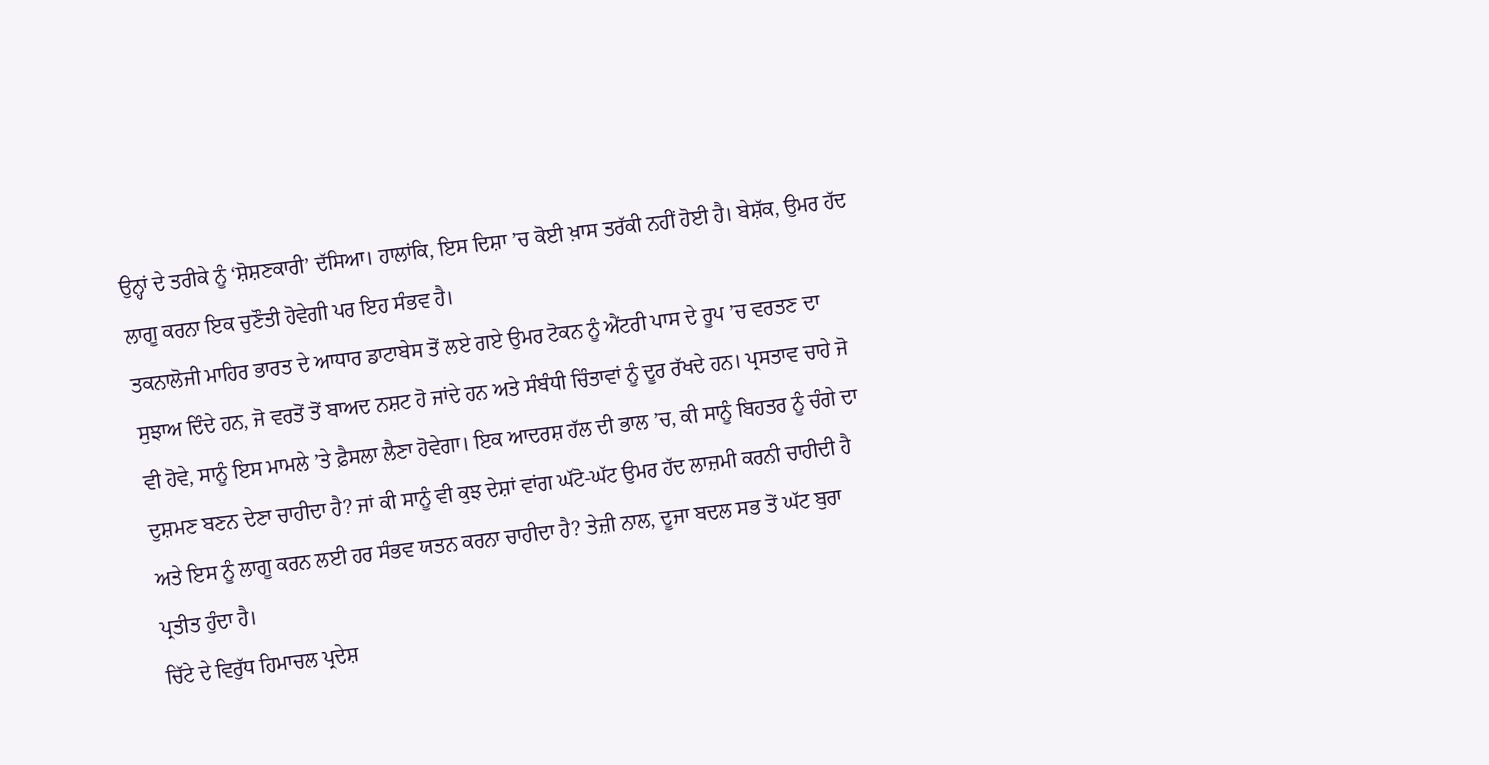ਉਨ੍ਹਾਂ ਦੇ ਤਰੀਕੇ ਨੂੰ ‘ਸ਼ੋਸ਼ਣਕਾਰੀ’ ਦੱਸਿਆ। ਹਾਲਾਂਕਿ, ਇਸ ਦਿਸ਼ਾ ’ਚ ਕੋਈ ਖ਼ਾਸ ਤਰੱਕੀ ਨਹੀਂ ਹੋਈ ਹੈ। ਬੇਸ਼ੱਕ, ਉਮਰ ਹੱਦ ਲਾਗੂ ਕਰਨਾ ਇਕ ਚੁਣੌਤੀ ਹੋਵੇਗੀ ਪਰ ਇਹ ਸੰਭਵ ਹੈ।
ਤਕਨਾਲੋਜੀ ਮਾਹਿਰ ਭਾਰਤ ਦੇ ਆਧਾਰ ਡਾਟਾਬੇਸ ਤੋਂ ਲਏ ਗਏ ਉਮਰ ਟੋਕਨ ਨੂੰ ਐਂਟਰੀ ਪਾਸ ਦੇ ਰੂਪ ’ਚ ਵਰਤਣ ਦਾ ਸੁਝਾਅ ਦਿੰਦੇ ਹਨ, ਜੋ ਵਰਤੋਂ ਤੋਂ ਬਾਅਦ ਨਸ਼ਟ ਹੋ ਜਾਂਦੇ ਹਨ ਅਤੇ ਸੰਬੰਧੀ ਚਿੰਤਾਵਾਂ ਨੂੰ ਦੂਰ ਰੱਖਦੇ ਹਨ। ਪ੍ਰਸਤਾਵ ਚਾਹੇ ਜੋ ਵੀ ਹੋਵੇ, ਸਾਨੂੰ ਇਸ ਮਾਮਲੇ ’ਤੇ ਫ਼ੈਸਲਾ ਲੈਣਾ ਹੋਵੇਗਾ। ਇਕ ਆਦਰਸ਼ ਹੱਲ ਦੀ ਭਾਲ ’ਚ, ਕੀ ਸਾਨੂੰ ਬਿਹਤਰ ਨੂੰ ਚੰਗੇ ਦਾ ਦੁਸ਼ਮਣ ਬਣਨ ਦੇਣਾ ਚਾਹੀਦਾ ਹੈ? ਜਾਂ ਕੀ ਸਾਨੂੰ ਵੀ ਕੁਝ ਦੇਸ਼ਾਂ ਵਾਂਗ ਘੱਟੋ-ਘੱਟ ਉਮਰ ਹੱਦ ਲਾਜ਼ਮੀ ਕਰਨੀ ਚਾਹੀਦੀ ਹੈ ਅਤੇ ਇਸ ਨੂੰ ਲਾਗੂ ਕਰਨ ਲਈ ਹਰ ਸੰਭਵ ਯਤਨ ਕਰਨਾ ਚਾਹੀਦਾ ਹੈ? ਤੇਜ਼ੀ ਨਾਲ, ਦੂਜਾ ਬਦਲ ਸਭ ਤੋਂ ਘੱਟ ਬੁਰਾ ਪ੍ਰਤੀਤ ਹੁੰਦਾ ਹੈ।
ਚਿੱਟੇ ਦੇ ਵਿਰੁੱਧ ਹਿਮਾਚਲ ਪ੍ਰਦੇਸ਼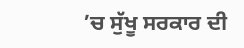’ਚ ਸੁੱਖੂ ਸਰਕਾਰ ਦੀ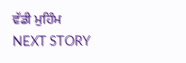ਵੱਡੀ ਮੁਹਿੰਮ
NEXT STORY